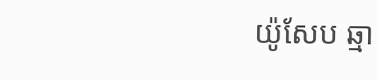យ៉ូសែប ឆ្មា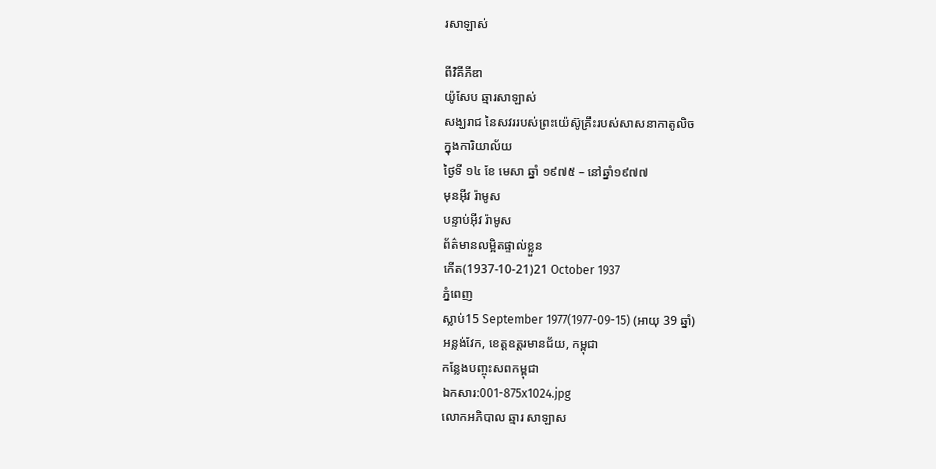រសាឡាស់

ពីវិគីភីឌា
យ៉ូសែប ឆ្មារសាឡាស់
សង្ឃរាជ នៃសវររបស់ព្រះយ៉េស៊ូគ្រឹះរបស់សាសនាកាតូលិច
ក្នុងការិយាល័យ
ថ្ងៃទី ១៤ ខែ មេសា ឆ្នាំ ១៩៧៥ – នៅឆ្នាំ១៩៧៧
មុនអ៊ីវ រ៉ាមូស
បន្ទាប់អ៊ីវ រ៉ាមូស
ព័ត៌មានលម្អិតផ្ទាល់ខ្លួន
កើត(1937-10-21)21 October 1937
ភ្នំពេញ
ស្លាប់15 September 1977(1977-09-15) (អាយុ 39 ឆ្នាំ)
អន្លង់វែក, ខេត្តឧត្តរមានជ័យ, កម្ពុជា
កន្លែងបញ្ចុះសពកម្ពុជា
ឯកសារ:001-875x1024.jpg
លោកអភិបាល ឆ្មារ សាឡាស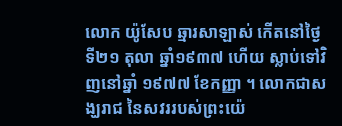លោក យ៉ូសែប ឆ្មារសាឡាស់ កើតនៅថ្ងៃទី២១ តុលា ឆ្នាំ១៩៣៧ ហើយ ស្លាប់ទៅវិញនៅឆ្នាំ ១៩៧៧ ខែកញ្ញា ។ លោកជាសង្ឃរាជ នៃសវររបស់ព្រះយ៉េ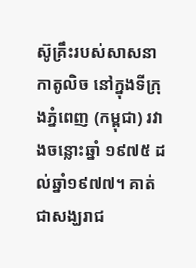ស៊ូគ្រឹះរបស់សាសនាកាតូលិច នៅក្នុងទីក្រុងភ្នំពេញ (កម្ពុជា) រវាងចន្លោះឆ្នាំ ១៩៧៥ ដល់ឆ្នាំ១៩៧៧។ គាត់ជាសង្ឃរាជ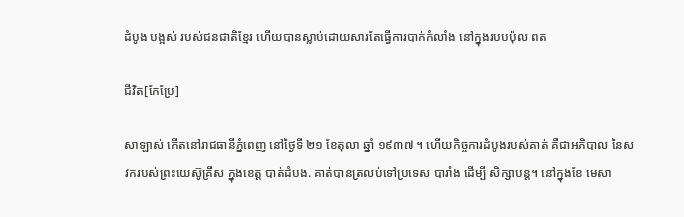ដំបូង បង្អស់ របស់ជនជាតិខ្មែរ ហើយបានស្លាប់ដោយសារតែធ្វើការបាក់កំលាំង នៅក្នុងរបបប៉ុល ពត

ជីវិត[កែប្រែ]

សាឡាស់ កើតនៅរាជធានីភ្នំពេញ នៅថ្ងៃទី ២១ ខែតុលា ឆ្នាំ ១៩៣៧ ។ ហើយកិច្ចការដំបូងរបស់គាត់ គឺជាអភិបាល នៃសវករបស់ព្រះយេស៊ូគ្រឹស ក្នុងខេត្ដ បាត់ដំបង. គាត់បានត្រលប់ទៅប្រទេស បារាំង ដើម្បី សិក្សាបន្ដ។ នៅក្នុងខែ មេសា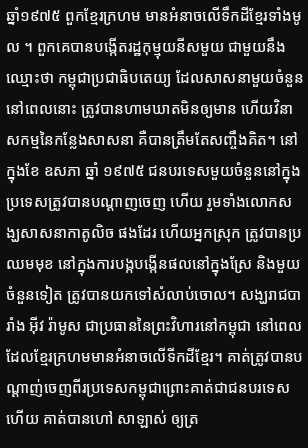ឆ្នាំ១៩៧៥ ពួកខ្មែរក្រហម មានអំនាចលើទឹកដីខ្មែរទាំងមូល ។ ពួកគេបានបង្កើតរដ្ឋកុម្មុយនីសមួយ ជាមួយនឹងឈ្មោះថា កម្ពុជាប្រជាធិបតេយ្យ ដែលសាសនាមួយចំនួននៅពេលនោះ ត្រូវបានហាមឃាតមិនឲ្យមាន ហើយវិនាសកម្មនៃកន្លែងសាសនា គឺបានត្រឹមតែសញ្ចឹងគិត។ នៅក្នុងខែ ឧសភា ឆ្នាំ ១៩៧៥ ជនបរទេសមួយចំនួននៅក្នុងប្រទេសត្រូវបានបណ្ដាញចេញ ហើយ រួមទាំងលោកសង្ឃសាសនាកាតូលិច ផងដែរ ហើយអ្នកស្រុក ត្រូវបានប្រឈមមុខ នៅក្នុងការបង្កបង្កើនផលនៅក្នុងស្រែ និងមួយចំនួនទៀត ត្រូវបានយកទៅសំលាប់ចោល។ សង្ឃរាជបារាំង អ៊ីវ រ៉ាមូស ជាប្រធាននៃព្រះវិហារនៅកម្ពុជា នៅពេលដែលខ្មែរក្រហមមានអំនាចលើទីកដីខ្មែរ។ គាត់ត្រូវបានបណ្ដាញ់ចេញពីរប្រទេសកម្ពុជាព្រោះគាត់ជាជនបរទេស ហើយ គាត់បានហៅ សាឡាស់ ឲ្យត្រ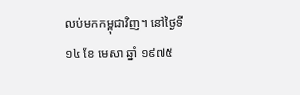លប់មកកម្ពុជាវិញ។ នៅថ្ងៃទី ១៤ ខែ មេសា ឆ្នាំ ១៩៧៥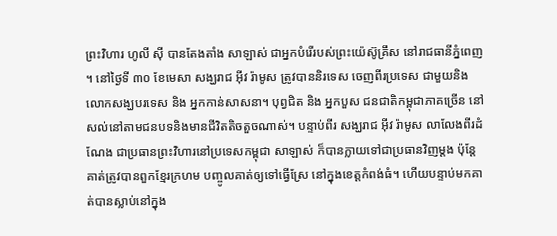ព្រះវិហារ ហូលី ស៊ី បានតែងតាំង សាឡាស់ ជាអ្នកបំរើរបស់ព្រះយ៉េស៊ូគ្រឹស នៅរាជធានីភ្នំពេញ ។ នៅថ្ងៃទី ៣០ ខែមេសា សង្ឃរាជ អ៊ីវ រ៉ាមូស ត្រូវបាននិរទេស ចេញពីរប្រទេស ជាមួយនិងលោកសង្ឃបរទេស និង អ្នកកាន់សាសនា។ បុព្វជិត និង អ្នកបួស ជនជាតិកម្ពុជាភាគច្រើន នៅសល់នៅតាមជនបទនិងមានជីវិតតិចតួចណាស់។ បន្ទាប់ពីរ សង្ឃរាជ អ៊ីវ រ៉ាមូស លាលែងពីរដំណែង ជាប្រធានព្រះវិហារនៅប្រទេសកម្ពុជា សាឡាស់ ក៏បានក្លាយទៅជាប្រធានវិញម្ដង ប៉ុន្ដែ គាត់ត្រូវបានពួកខ្មែរក្រហម បញ្ចូលគាត់ឲ្យទៅធ្វើស្រែ នៅក្នុងខេត្ដកំពង់ធំ។ ហើយបន្ទាប់មកគាត់បានស្លាប់នៅក្នុង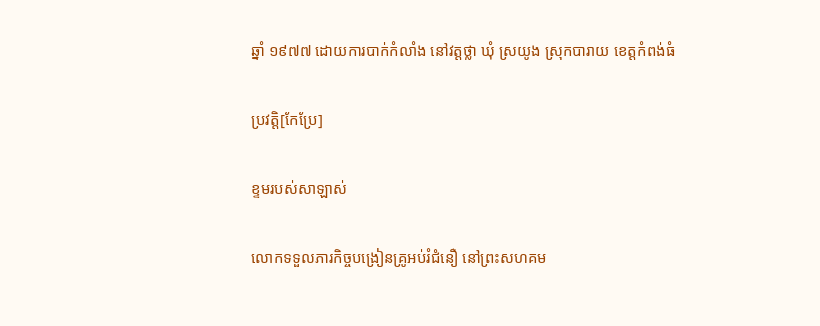ឆ្នាំ ១៩៧៧ ដោយការបាក់កំលាំង នៅវត្ដថ្លា ឃុំ ស្រយូង ស្រុកបារាយ ខេត្ដកំពង់ធំ

ប្រវត្ដិ[កែប្រែ]

ខ្ទមរបស់សាឡាស់

លោកទទួលភារកិច្ចបង្រៀនគ្រូអប់រំជំនឿ នៅព្រះសហគម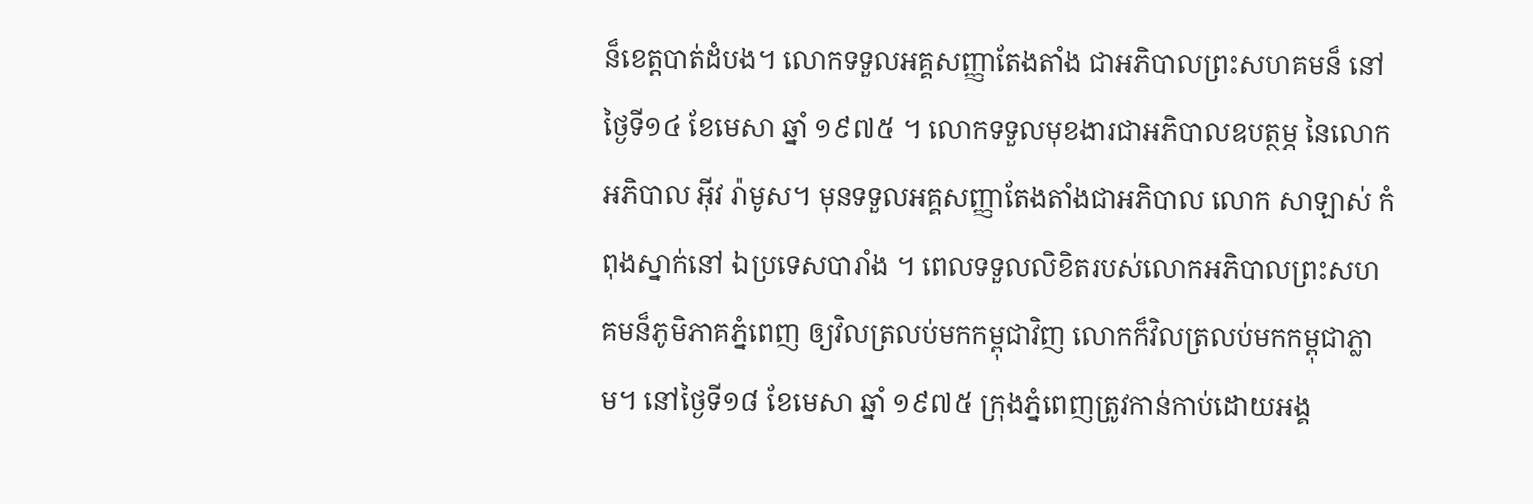ន៏ខេត្ដបាត់ដំបង។ លោកទទួលអគ្គសញ្ញាតែងតាំង ជាអភិបាលព្រះសហគមន៏ នៅថ្ងៃទី១៤ ខែមេសា ឆ្នាំ ១៩៧៥ ។ លោកទទួលមុខងារជាអភិបាលឧបត្ថម្ភ នៃលោកអភិបាល អ៊ីវ រ៉ាមូស។ មុនទទួលអគ្គសញ្ញាតែងតាំងជាអភិបាល លោក សាឡាស់ កំពុងស្នាក់នៅ ឯប្រទេសបារាំង ។ ពេលទទួលលិខិតរបស់លោកអភិបាលព្រះសហគមន៏ភូមិភាគភ្នំពេញ ឲ្យវិលត្រលប់មកកម្ពុជាវិញ លោកក៏វិលត្រលប់មកកម្ពុជាភ្លាម។ នៅថ្ងៃទី១៨ ខែមេសា ឆ្នាំ ១៩៧៥ ក្រុងភ្នំពេញត្រូវកាន់កាប់ដោយអង្គ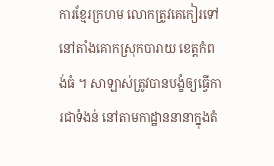ការខ្មែរក្រហម លោកត្រូវគេកៀរទៅនៅតាំងគោកស្រុកបារាយ ខេត្ដកំពង់ធំ ។ សាឡាស់ត្រូវបានបង្ខំឲ្យធ្វើការជាទំងន់ នៅតាមកាដ្ឋាននានាក្នុងតំ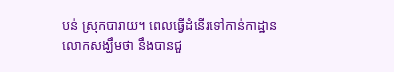បន់ ស្រុកបារាយ។ ពេលធ្វើដំនើរទៅកាន់កាដ្ឋានលោកសង្ឃឹមថា នឹងបានជួ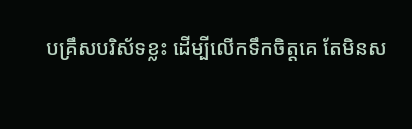បគ្រឹសបរិស័ទខ្លះ ដើម្បីលើកទឹកចិត្ដគេ តែមិនស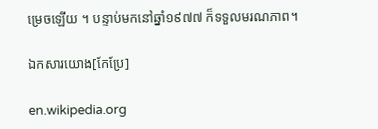ម្រេចឡើយ ។ បន្ទាប់មកនៅឆ្នាំ១៩៧៧ ក៏ទទួលមរណភាព។

ឯកសារយោង[កែប្រែ]

en.wikipedia.org